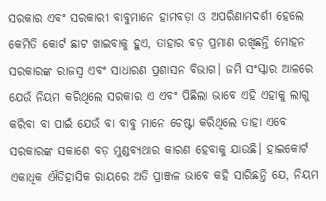ସରକାର ଏବଂ ସରକାରୀ ବାବୁମାନେ ହାମବଡ଼ା ଓ ଅପରିଣାମଦର୍ଶୀ ହେଲେ କେମିତି କୋର୍ଟ ଛାଟ ଖାଇବାକୁ ହୁଏ, ତାହାର ବଡ଼ ପ୍ରମାଣ ରଖିଛନ୍ତି ମୋହନ ସରକାରଙ୍କ ରାଜସ୍ୱ ଏବଂ ସାଧାରଣ ପ୍ରଶାସନ ବିଭାଗ। ଜମି ସଂସ୍କାର ଆଳରେ ଯେଉଁ ନିୟମ କରିଥିଲେ ସରକାର ଏ ଏବଂ ପିଛିଲା ଭାବେ ଏହି ଏହାକୁ ଲାଗୁ କରିବା ବା ପାଇଁ ଯେଉଁ ବା ବାବୁ ମାନେ ଚେଷ୍ଟା କରିଥିଲେ ତାହା ଏବେ ସରକାରଙ୍କ ସକାଶେ ବଡ଼ ମୁଣ୍ଡବ୍ୟଥାର କାରଣ ହେବାକୁ ଯାଉଛି। ହାଇକୋର୍ଟ ଏକାଧିକ ଐତିହାସିକ ରାୟରେ ଅତି ପ୍ରାଞ୍ଜଳ ଭାବେ କହି ସାରିଛନ୍ତି ଯେ, ନିୟମ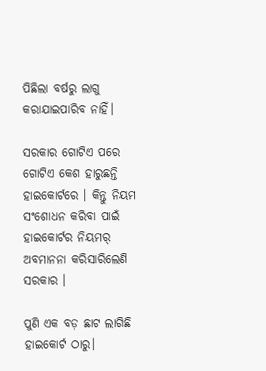ପିଛିଲା ବର୍ଷରୁ ଲାଗୁ କରାଯାଇପାରିବ ନାହିଁ।

ସରକାର ଗୋଟିଏ ପରେ ଗୋଟିଏ କେଶ ହାରୁଛନ୍ତି ହାଇକୋର୍ଟରେ । କିନ୍ତୁ ନିୟମ ସଂଶୋଧନ କରିବା ପାଇଁ ହାଇକୋର୍ଟର ନିୟମର୍ ଅବମାନନା କରିସାରିଲେଣି ସରକାର ।

ପୁଣି ଏକ ବଡ଼ ଛାଟ ଲାଗିଛି ହାଇକୋର୍ଟ ଠାରୁ।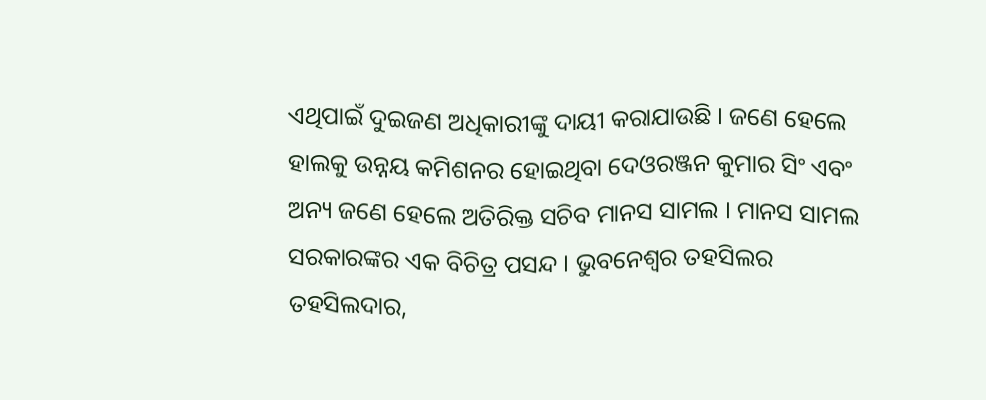ଏଥିପାଇଁ ଦୁଇଜଣ ଅଧିକାରୀଙ୍କୁ ଦାୟୀ କରାଯାଉଛି । ଜଣେ ହେଲେ ହାଲକୁ ଉନ୍ନୟ କମିଶନର ହୋଇଥିବା ଦେଓରଞ୍ଜନ କୁମାର ସିଂ ଏବଂ ଅନ୍ୟ ଜଣେ ହେଲେ ଅତିରିକ୍ତ ସଚିବ ମାନସ ସାମଲ । ମାନସ ସାମଲ ସରକାରଙ୍କର ଏକ ବିଚିତ୍ର ପସନ୍ଦ । ଭୁବନେଶ୍ବର ତହସିଲର ତହସିଲଦାର,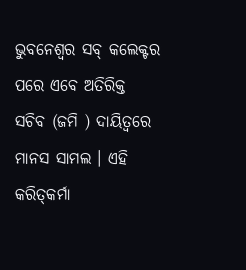ଭୁବନେଶ୍ବର ସବ୍ କଲେକ୍ଟର ପରେ ଏବେ ଅତିରିକ୍ତ ସଚିବ ‌(ଜମି ) ଦାୟିତ୍ବରେ ମାନସ ସାମଲ । ଏହି କରିତ୍‌କର୍ମା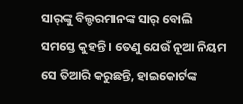ସାର୍‌ଙ୍କୁ ବିଲ୍ଡରମାନଙ୍କ ସାର୍ ବୋଲି ସମସ୍ତେ କୁହନ୍ତି । ତେଣୁ ଯେଉଁ ନୂଆ ନିୟମ ସେ ତିଆରି କରୁଛନ୍ତି, ହାଇକୋର୍ଟଙ୍କ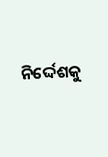ନିର୍ଦ୍ଦେଶକୁ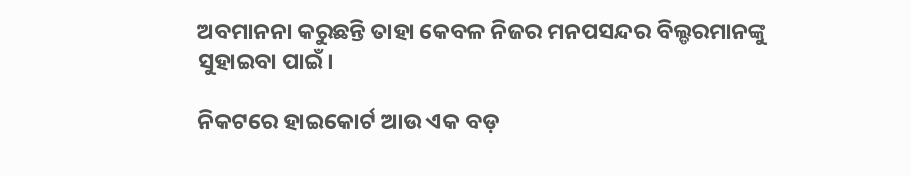ଅବମାନନା କରୁଛନ୍ତି ତାହା କେବଳ ନିଜର ମନପସନ୍ଦର ବିଲ୍ଡରମାନଙ୍କୁ ସୁହାଇବା ପାଇଁ।

ନିକଟରେ ହାଇକୋର୍ଟ ଆଉ ଏକ ବଡ଼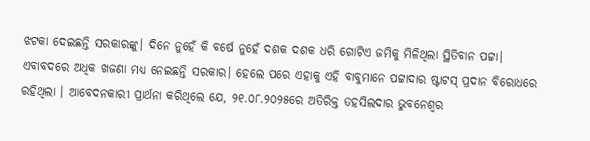ଝଟକା ଦେଇଛନ୍ତି ସରକାରଙ୍କୁ। ଦିନେ ନୁହେଁ କି ବର୍ଷେ ନୁହେଁ ଦଶକ ଦଶକ ଧରି ଗୋଟିଏ ଜମିକୁ ମିଳିଥିଲା ସ୍ଥିତିବାନ ପଟ୍ଟା। ଏବାବଦରେ ଅଧିକ ଖଜଣା ମଧ୍ଯ ନେଇଛନ୍ତି ସରକାର। ହେଲେ ପରେ ଏହାକୁ ଏହି ବାବୁମାନେ ପଟ୍ଟାଦାର ଷ୍ଟାଟସ୍ ପ୍ରଦାନ ବିରୋଧରେ ରହିଥିଲା । ଆବେଦନକାରୀ ପ୍ରାର୍ଥନା କରିଥିଲେ ଯେ, ୨୧.୦୮.୨୦୨୫ରେ ଅତିରିକ୍ତ ତହସିଲଦାର ଭୁବନେଶ୍ୱର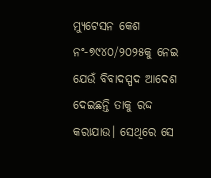ମ୍ୟୁଟେସନ କେଶ ନଂ-୭୯୪୦/୨୦୨୫କୁ ନେଇ ଯେଉଁ ବିବାଦସ୍ପଦ ଆଦେଶ ଦେଇଛନ୍ତି ତାକୁ ରଦ୍ଦ କରାଯାଉ। ସେଥିରେ ସେ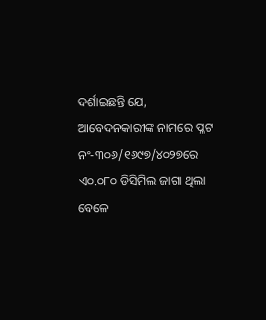ଦର୍ଶାଇଛନ୍ତି ଯେ, ଆବେଦନକାରୀଙ୍କ ନାମରେ ପ୍ଳଟ ନଂ-୩୦୬/୧୬୯୭/୪୦୨୭ରେ ଏ୦.୦୮୦ ଡିସିମିଲ ଜାଗା ଥିଲା ବେଳେ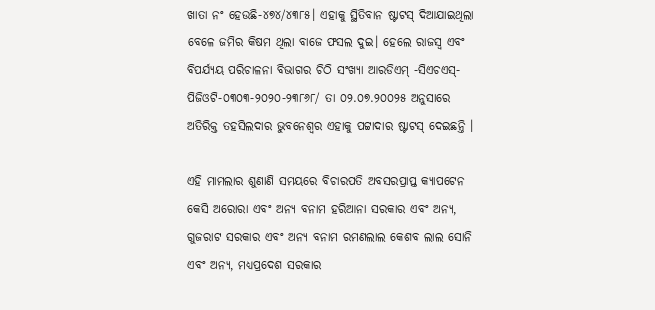ଖାତା ନଂ ହେଉଛି-୪୭୪/୪୩୮୫। ଏହାକୁ ସ୍ଥିତିବାନ ଷ୍ଟାଟସ୍ ଦିଆଯାଇଥିଲା ବେଳେ ଜମିର କିଷମ ଥିଲା ବାଜେ ଫସଲ ଦୁଇ। ହେଲେ ରାଜସ୍ୱ ଏବଂ ବିପର୍ଯ୍ୟୟ ପରିଚାଳନା ବିଭାଗର ଚିଠି ସଂଖ୍ୟା ଆରଡିଏମ୍ -ସିଏଚଏସ୍-ପିଜିଓଟି-୦୩୦୩-୨୦୨୦-୨୩୮୬୮/ ତା ୦୨.୦୭.୨୦୦୨୫ ଅନୁସାରେ ଅତିରିକ୍ତ ତହସିଲଦାର ଭୁବନେଶ୍ବର ଏହାକୁ ପଟ୍ଟାଦାର ଷ୍ଟାଟସ୍ ଦେଇଛନ୍ତି ।

ଏହି ମାମଲାର ଶୁଣାଣି ସମୟରେ ବିଚାରପତି ଅବସରପ୍ରାପ୍ତ କ୍ୟାପଟେନ କେସି ଅରୋରା ଏବଂ ଅନ୍ୟ ବନାମ ହରିଆନା ସରକାର ଏବଂ ଅନ୍ୟ, ଗୁଜରାଟ ସରକାର ଏବଂ ଅନ୍ୟ ବନାମ ରମଣଲାଲ କେଶବ ଲାଲ ସୋନି ଏବଂ ଅନ୍ୟ, ମଧ୍ୟପ୍ରଦେଶ ସରକାର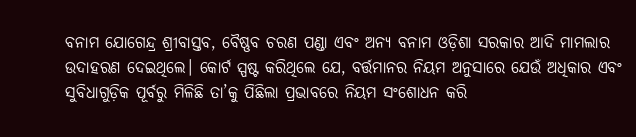ବନାମ ଯୋଗେନ୍ଦ୍ର ଶ୍ରୀବାସ୍ତବ, ବୈଷ୍ଣବ ଚରଣ ପଣ୍ଡା ଏବଂ ଅନ୍ୟ ବନାମ ଓଡ଼ିଶା ସରକାର ଆଦି ମାମଲାର ଉଦାହରଣ ଦେଇଥିଲେ। କୋର୍ଟ ସ୍ପଷ୍ଟ କରିଥିଲେ ଯେ, ବର୍ତ୍ତମାନର ନିୟମ ଅନୁସାରେ ଯେଉଁ ଅଧିକାର ଏବଂ ସୁବିଧାଗୁଡ଼ିକ ପୂର୍ବରୁ ମିଳିଛି ତା’କୁ ପିଛିଲା ପ୍ରଭାବରେ ନିୟମ ସଂଶୋଧନ କରି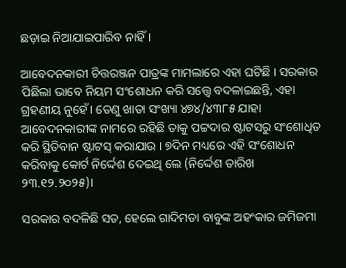ଛଡ଼ାଇ ନିଆଯାଇପାରିବ ନାହିଁ ।

ଆବେଦନକାରୀ ଚିତ୍ତରଞ୍ଜନ ପାତ୍ରଙ୍କ ମାମଲାରେ ଏହା ଘଟିଛି । ସରକାର ପିଛିଲା ଭାବେ ନିୟମ ସଂଶୋଧନ କରି ସତ୍ତ୍ୱେ ବଦଳାଇଛନ୍ତି, ଏହା ଗ୍ରହଣୀୟ ନୁହେଁ। ତେଣୁ ଖାତା ସଂଖ୍ୟା ୪୭୪/୪୩୮୫ ଯାହା ଆବେଦନକାରୀଙ୍କ ନାମରେ ରହିଛି ତାକୁ ପଟ୍ଟଦାର ଷ୍ଟାଟସରୁ ସଂଶୋଧିତ କରି ସ୍ଥିତିବାନ ଷ୍ଟାଟସ୍ କରାଯାଉ । ୭ଦିନ ମଧ୍ୟରେ ଏହି ସଂଶୋଧନ କରିବାକୁ କୋର୍ଟ ନିର୍ଦ୍ଦେଶ ଦେଇଥି ଲେ (ନିର୍ଦ୍ଦେଶ ତାରିଖ ୨୩.୧୨.୨୦୨୫)।

ସରକାର ବଦଳିଛି ସତ, ହେଲେ ଗାଦିମଡା ବାବୁଙ୍କ ଅହଂକାର ଜମିଜମା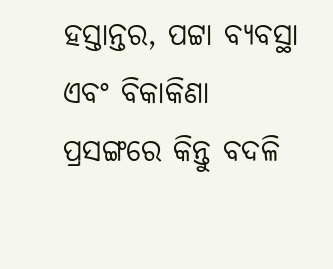ହସ୍ତାନ୍ତର, ପଟ୍ଟା ବ୍ୟବସ୍ଥା ଏବଂ ବିକାକିଣା ପ୍ରସଙ୍ଗରେ କିନ୍ତୁ ବଦଳି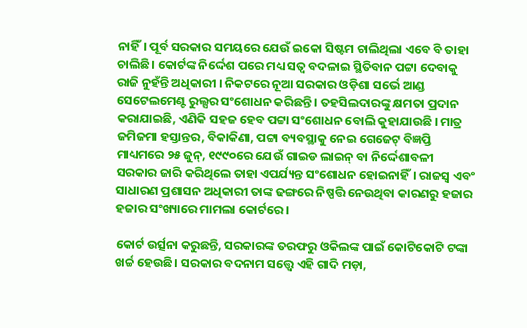ନାହିଁ। ପୂର୍ବ ସରକାର ସମୟରେ ଯେଉଁ ଇକୋ ସିଷ୍ଟମ ଚାଲିଥିଲା ଏବେ ବି ତାହା ଚାଲିଛି। କୋର୍ଟଙ୍କ ନିର୍ଦ୍ଦେଶ ପରେ ମଧ୍ୟ ସତ୍ୱ ବଦଳାଇ ସ୍ଥିତିବାନ ପଟ୍ଟା ଦେବାକୁ ରାଜି ନୁହଁନ୍ତି ଅଧିକାରୀ । ନିକଟରେ ନୂଆ ସରକାର ଓଡ଼ିଶା ସର୍ଭେ ଆଣ୍ଡ ସେଟେଲମେଣ୍ଟ ରୁଲ୍ସର ସଂଶୋଧନ କରିଛନ୍ତି । ତହସିଲଦାରଙ୍କୁ କ୍ଷମତା ପ୍ରଦାନ କରାଯାଇଛି, ଏଣିକି ସହଜ ହେବ ପଟ୍ଟା ସଂଶୋଧନ ବୋଲି କୁହାଯାଉଛି । ମାତ୍ର ଜମିଜମା ହସ୍ତାନ୍ତର, ବିକାକିଣା, ପଟ୍ଟା ବ୍ୟବସ୍ଥାକୁ ନେଇ ଗେଜେଟ୍ ବିଜ୍ଞପ୍ତି ମାଧ୍ୟମରେ ୨୫ ଜୁନ୍, ୧୯୯୦ରେ ଯେଉଁ ଗାଇଡ ଲାଇନ୍ ବା ନିର୍ଦ୍ଦେଶାବଳୀ ସରକାର ଜାରି କରିଥିଲେ ତାହା ଏପର୍ଯ୍ୟନ୍ତ ସଂଶୋଧନ ହୋଇନାହିଁ। ରାଜସ୍ୱ ଏବଂ ସାଧାରଣ ପ୍ରଶାସନ ଅଧିକାରୀ ତାଙ୍କ ଢଙ୍ଗରେ ନିଷ୍ପତ୍ତି ନେଉଥିବା କାରଣରୁ ହଜାର ହଜାର ସଂଖ୍ୟାରେ ମାମଲା କୋର୍ଟରେ।

କୋର୍ଟ ଉର୍ତ୍ସନା କରୁଛନ୍ତି, ସରକାରଙ୍କ ତରଫରୁ ଓକିଲଙ୍କ ପାଇଁ କୋଟିକୋଟି ଟଙ୍କା ଖର୍ଚ୍ଚ ହେଉଛି। ସରକାର ବଦନାମ ସତ୍ତ୍ୱେ ଏହି ଗାଦି ମଡ଼ା,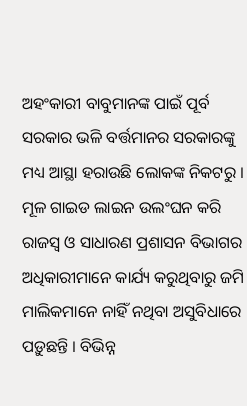ଅହଂକାରୀ ବାବୁମାନଙ୍କ ପାଇଁ ପୂର୍ବ ସରକାର ଭଳି ବର୍ତ୍ତମାନର ସରକାରଙ୍କୁ ମଧ୍ୟ ଆସ୍ଥା ହରାଉଛି ଲୋକଙ୍କ ନିକଟରୁ । ମୂଳ ଗାଇଡ ଲାଇନ ଉଲଂଘନ କରି ରାଜସ୍ୱ ଓ ସାଧାରଣ ପ୍ରଶାସନ ବିଭାଗର ଅଧିକାରୀମାନେ କାର୍ଯ୍ୟ କରୁଥିବାରୁ ଜମି ମାଲିକମାନେ ନାହିଁ ନଥିବା ଅସୁବିଧାରେ ପଡ଼ୁଛନ୍ତି । ବିଭିନ୍ନ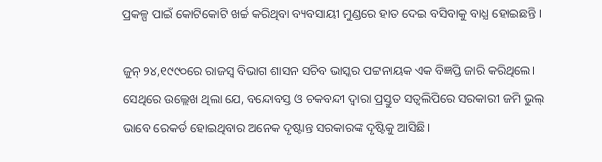ପ୍ରକଳ୍ପ ପାଇଁ କୋଟିକୋଟି ଖର୍ଚ୍ଚ କରିଥିବା ବ୍ୟବସାୟୀ ମୁଣ୍ଡରେ ହାତ ଦେଇ ବସିବାକୁ ବାଧ୍ଯ ହୋଇଛନ୍ତି ।

ଜୁନ୍ ୨୪,୧୯୯୦ରେ ରାଜସ୍ୱ ବିଭାଗ ଶାସନ ସଚିବ ଭାସ୍କର ପଟ୍ଟନାୟକ ଏକ ବିଜ୍ଞପ୍ତି ଜାରି କରିଥିଲେ। ସେଥିରେ ଉଲ୍ଲେଖ ଥିଲା ଯେ, ବନ୍ଦୋବସ୍ତ ଓ ଚକବନ୍ଦୀ ଦ୍ବାରା ପ୍ରସ୍ତୁତ ସତ୍ଵଲିପିରେ ସରକାରୀ ଜମି ଭୁଲ୍ ଭାବେ ରେକର୍ଡ ହୋଇଥିବାର ଅନେକ ଦୃଷ୍ଟାନ୍ତ ସରକାରଙ୍କ ଦୃଷ୍ଟିକୁ ଆସିଛି।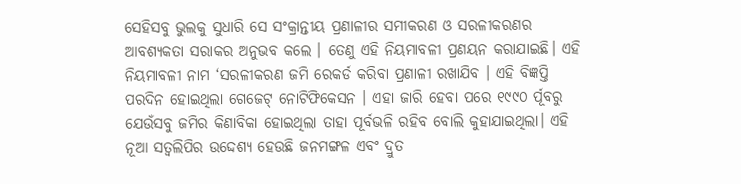ସେହିସବୁ ଭୁଲକୁ ସୁଧାରି ସେ ସଂକ୍ରାନ୍ତୀୟ ପ୍ରଣାଳୀର ସମୀକରଣ ଓ ସରଳୀକରଣର ଆବଶ୍ୟକତା ସରାକର ଅନୁଭବ କଲେ । ତେଣୁ ଏହି ନିୟମାବଳୀ ପ୍ରଣୟନ କରାଯାଇଛି। ଏହି ନିୟମାବଳୀ ନାମ ‘ସରଳୀକରଣ ଜମି ରେକର୍ଡ କରିବା ପ୍ରଣାଳୀ ରଖାଯିବ । ଏହି ବିଜ୍ଞପ୍ତି ପରଦିନ ହୋଇଥିଲା ଗେଜେଟ୍ ନୋଟିଫିକେସନ । ଏହା ଜାରି ହେବା ପରେ ୧୯୯୦ ର୍ପୂବରୁ ଯେଉଁସବୁ ଜମିର କିଣାବିକା ହୋଇଥିଲା ତାହା ପୂର୍ବଭଳି ରହିବ ବୋଲି କୁହାଯାଇଥିଲା। ଏହି ନୂଆ ସତ୍ୱଲିପିର ଉଦ୍ଦେଶ୍ୟ ହେଉଛି ଜନମଙ୍ଗଳ ଏବଂ ଦ୍ରୁତ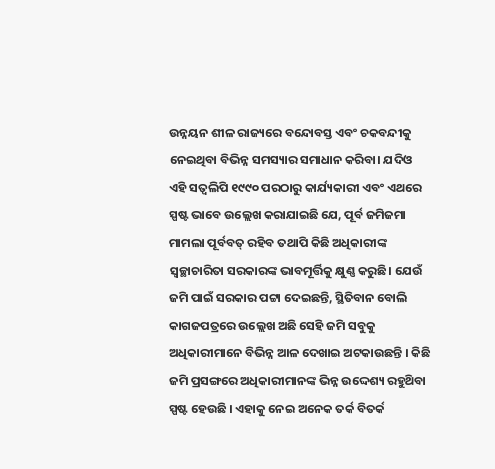ଉନ୍ନୟନ ଶୀଳ ରାଜ୍ୟରେ ବନ୍ଦୋବସ୍ତ ଏବଂ ଚକବନ୍ଦୀକୁ ନେଇଥିବା ବିଭିନ୍ନ ସମସ୍ୟାର ସମାଧାନ କରିବା। ଯଦିଓ ଏହି ସତ୍ଵଲିପି ୧୯୯୦ ପରଠାରୁ କାର୍ଯ୍ୟକାରୀ ଏବଂ ଏଥରେ ସ୍ପଷ୍ଟ ଭାବେ ଉଲ୍ଲେଖ କରାଯାଇଛି ଯେ, ପୂର୍ବ ଜମିଜମା ମାମଲା ପୂର୍ବବତ୍ ରହିବ ତଥାପି କିଛି ଅଧିକାରୀଙ୍କ ସ୍ୱଚ୍ଛାଚାରିତା ସରକାରଙ୍କ ଭାବମୂର୍ତ୍ତିକୁ କ୍ଷୁଣ୍ଣ କରୁଛି। ଯେଉଁ ଜମି ପାଇଁ ସରକାର ପଟ୍ଟା ଦେଇଛନ୍ତି, ସ୍ଥିତିବାନ ବୋଲି କାଗଜପତ୍ରରେ ଉଲ୍ଲେଖ ଅଛି ସେହି ଜମି ସବୁକୁ ଅଧିକାରୀମାନେ ବିଭିନ୍ନ ଆଳ ଦେଖାଇ ଅଟକାଉଛନ୍ତି । କିଛି ଜମି ପ୍ରସଙ୍ଗରେ ଅଧିକାରୀମାନଙ୍କ ଭିନ୍ନ ଉଦ୍ଦେଶ୍ୟ ରହୁଥ‌ିବା ସ୍ପଷ୍ଟ ହେଉଛି । ଏହାକୁ ନେଇ ଅନେକ ତର୍କ ବିତର୍କ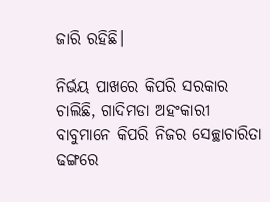ଜାରି ରହିଛି।

ନିର୍ଭୟ ପାଖରେ କିପରି ସରକାର ଚାଲିଛି, ଗାଦିମଡା ଅହଂକାରୀ ବାବୁମାନେ କିପରି ନିଜର ସେଚ୍ଛାଚାରିତା ଢଙ୍ଗରେ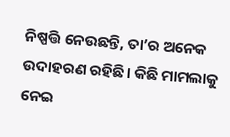ନିଷ୍ପତ୍ତି ନେଉଛନ୍ତି, ତା’ର ଅନେକ ଉଦାହରଣ ରହିଛି। କିଛି ମାମଲାକୁ ନେଇ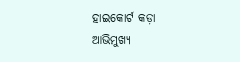ହାଇକୋର୍ଟ କଡ଼ା ଆଭିମୁଖ୍ୟ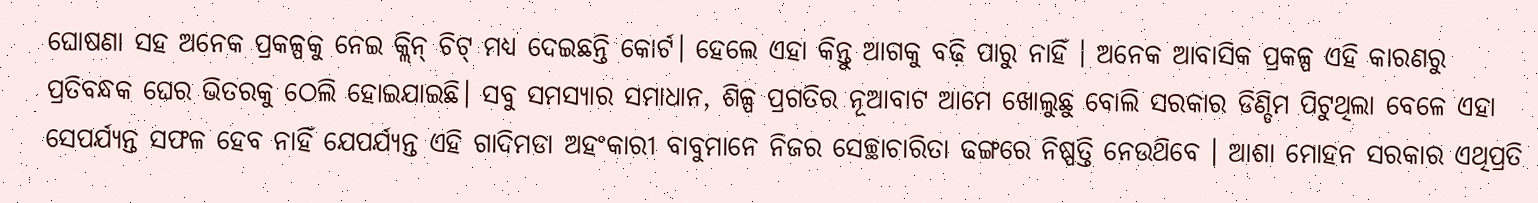ଘୋଷଣା ସହ ଅନେକ ପ୍ରକଳ୍ପକୁ ନେଇ କ୍ଲିନ୍ ଚିଟ୍ ମଧ୍ୟ ଦେଇଛନ୍ତି କୋର୍ଟ। ହେଲେ ଏହା କିନ୍ତୁ ଆଗକୁ ବଢ଼ି ପାରୁ ନାହିଁ । ଅନେକ ଆବାସିକ ପ୍ରକଳ୍ପ ଏହି କାରଣରୁ ପ୍ରତିବନ୍ଧକ ଘେର ଭିତରକୁ ଠେଲି ହୋଇଯାଇଛି। ସବୁ ସମସ୍ୟାର ସମାଧାନ, ଶିଳ୍ପ ପ୍ରଗତିର ନୂଆବାଟ ଆମେ ଖୋଲୁଛୁ ବୋଲି ସରକାର ଡିଣ୍ଡିମ ପିଟୁଥିଲା ବେଳେ ଏହା ସେପର୍ଯ୍ୟନ୍ତ ସଫଳ ହେବ ନାହିଁ ଯେପର୍ଯ୍ୟନ୍ତ ଏହି ଗାଦିମଡା ଅହଂକାରୀ ବାବୁମାନେ ନିଜର ସେଚ୍ଛାଚାରିତା ଢଙ୍ଗରେ ନିଷ୍ପତ୍ତି ନେଉଥ‌ିବେ । ଆଶା ମୋହନ ସରକାର ଏଥିପ୍ରତି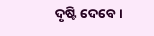ଦୃଷ୍ଟି ଦେବେ।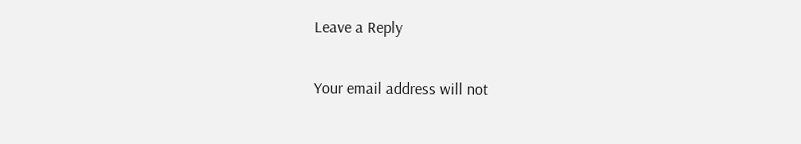Leave a Reply

Your email address will not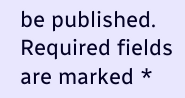be published. Required fields are marked *